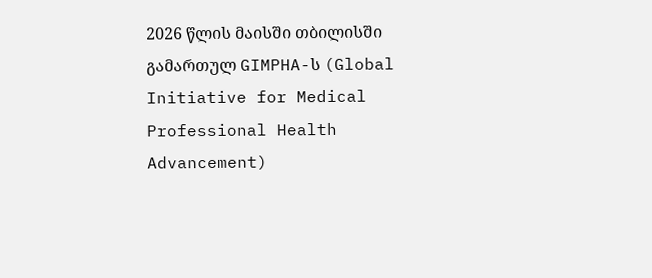2026 წლის მაისში თბილისში გამართულ GIMPHA-ს (Global Initiative for Medical Professional Health Advancement)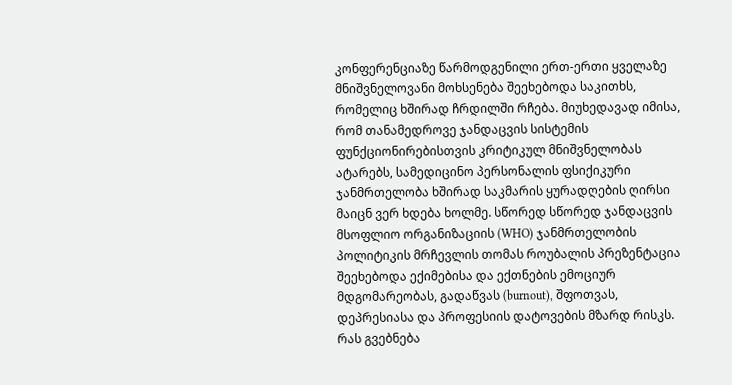კონფერენციაზე წარმოდგენილი ერთ-ერთი ყველაზე მნიშვნელოვანი მოხსენება შეეხებოდა საკითხს, რომელიც ხშირად ჩრდილში რჩება. მიუხედავად იმისა, რომ თანამედროვე ჯანდაცვის სისტემის ფუნქციონირებისთვის კრიტიკულ მნიშვნელობას ატარებს, სამედიცინო პერსონალის ფსიქიკური ჯანმრთელობა ხშირად საკმარის ყურადღების ღირსი მაიცნ ვერ ხდება ხოლმე. სწორედ სწორედ ჯანდაცვის მსოფლიო ორგანიზაციის (WHO) ჯანმრთელობის პოლიტიკის მრჩევლის თომას როუბალის პრეზენტაცია შეეხებოდა ექიმებისა და ექთნების ემოციურ მდგომარეობას, გადაწვას (burnout), შფოთვას, დეპრესიასა და პროფესიის დატოვების მზარდ რისკს.
რას გვებნება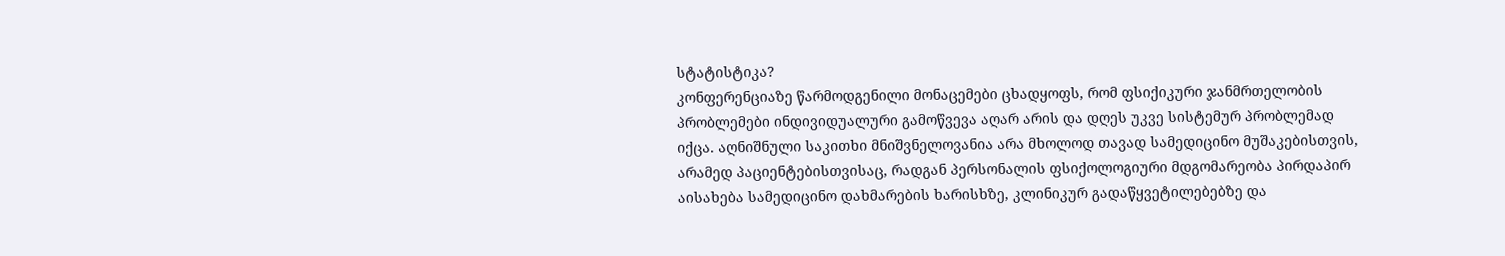სტატისტიკა?
კონფერენციაზე წარმოდგენილი მონაცემები ცხადყოფს, რომ ფსიქიკური ჯანმრთელობის პრობლემები ინდივიდუალური გამოწვევა აღარ არის და დღეს უკვე სისტემურ პრობლემად იქცა. აღნიშნული საკითხი მნიშვნელოვანია არა მხოლოდ თავად სამედიცინო მუშაკებისთვის, არამედ პაციენტებისთვისაც, რადგან პერსონალის ფსიქოლოგიური მდგომარეობა პირდაპირ აისახება სამედიცინო დახმარების ხარისხზე, კლინიკურ გადაწყვეტილებებზე და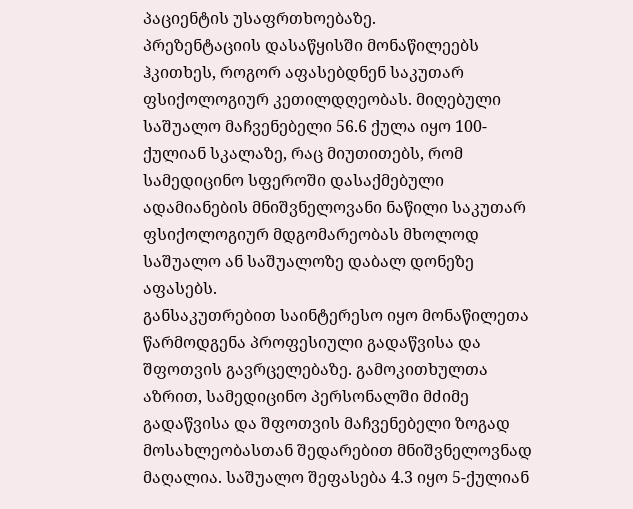პაციენტის უსაფრთხოებაზე.
პრეზენტაციის დასაწყისში მონაწილეებს ჰკითხეს, როგორ აფასებდნენ საკუთარ ფსიქოლოგიურ კეთილდღეობას. მიღებული საშუალო მაჩვენებელი 56.6 ქულა იყო 100-ქულიან სკალაზე, რაც მიუთითებს, რომ სამედიცინო სფეროში დასაქმებული ადამიანების მნიშვნელოვანი ნაწილი საკუთარ ფსიქოლოგიურ მდგომარეობას მხოლოდ საშუალო ან საშუალოზე დაბალ დონეზე აფასებს.
განსაკუთრებით საინტერესო იყო მონაწილეთა წარმოდგენა პროფესიული გადაწვისა და შფოთვის გავრცელებაზე. გამოკითხულთა აზრით, სამედიცინო პერსონალში მძიმე გადაწვისა და შფოთვის მაჩვენებელი ზოგად მოსახლეობასთან შედარებით მნიშვნელოვნად მაღალია. საშუალო შეფასება 4.3 იყო 5-ქულიან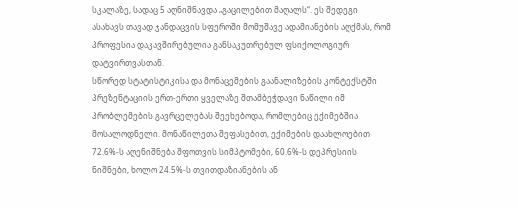სკალაზე, სადაც 5 აღნიშნავდა „გაცილებით მაღალს“. ეს შედეგი ასახავს თავად ჯანდაცვის სფეროში მომუშავე ადამიანების აღქმას, რომ პროფესია დაკავშირებულია განსაკუთრებულ ფსიქოლოგიურ დატვირთვასთან.
სწორედ სტატისტიკისა და მონაცემების გაანალიზების კონტექსტში პრეზენტაციის ერთ-ერთი ყველაზე შთამბეჭდავი ნაწილი იმ პრობლემების გავრცელებას შეეხებოდა, რომლებიც ექიმებშია მოსალოდნელი. მონაწილეთა შეფასებით, ექიმების დაახლოებით 72.6%-ს აღენიშნება შფოთვის სიმპტომები, 60.6%-ს დეპრესიის ნიშნები, ხოლო 24.5%-ს თვითდაზიანების ან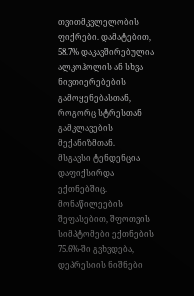თვითმკვლელობის ფიქრები. დამატებით, 58.7% დაკავშირებულია ალკოჰოლის ან სხვა ნივთიერებების გამოყენებასთან, როგორც სტრესთან გამკლავების მექანიზმთან.
მსგავსი ტენდენცია დაფიქსირდა ექთნებშიც. მონაწილეების შეფასებით, შფოთვის სიმპტომები ექთნების 75.6%-ში გვხვდება, დეპრესიის ნიშნები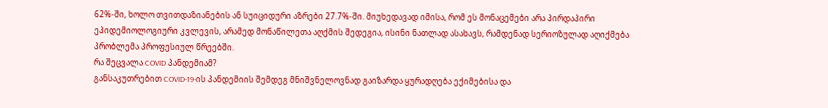62%-ში, ხოლო თვითდაზიანების ან სუიციდური აზრები 27.7%-ში. მიუხედავად იმისა, რომ ეს მონაცემები არა პირდაპირი ეპიდემიოლოგიური კვლევის, არამედ მონაწილეთა აღქმის შედეგია, ისინი ნათლად ასახავს, რამდენად სერიოზულად აღიქმება პრობლემა პროფესიულ წრეებში.
რა შეცვალა COVID პანდემიამ?
განსაკუთრებით COVID-19-ის პანდემიის შემდეგ მნიშვნელოვნად გაიზარდა ყურადღება ექიმებისა და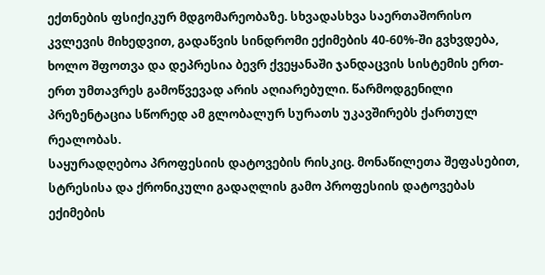ექთნების ფსიქიკურ მდგომარეობაზე. სხვადასხვა საერთაშორისო კვლევის მიხედვით, გადაწვის სინდრომი ექიმების 40-60%-ში გვხვდება, ხოლო შფოთვა და დეპრესია ბევრ ქვეყანაში ჯანდაცვის სისტემის ერთ-ერთ უმთავრეს გამოწვევად არის აღიარებული. წარმოდგენილი პრეზენტაცია სწორედ ამ გლობალურ სურათს უკავშირებს ქართულ რეალობას.
საყურადღებოა პროფესიის დატოვების რისკიც. მონაწილეთა შეფასებით, სტრესისა და ქრონიკული გადაღლის გამო პროფესიის დატოვებას ექიმების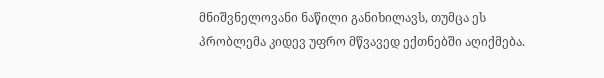მნიშვნელოვანი ნაწილი განიხილავს, თუმცა ეს პრობლემა კიდევ უფრო მწვავედ ექთნებში აღიქმება.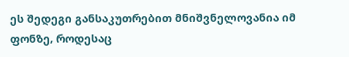ეს შედეგი განსაკუთრებით მნიშვნელოვანია იმ ფონზე, როდესაც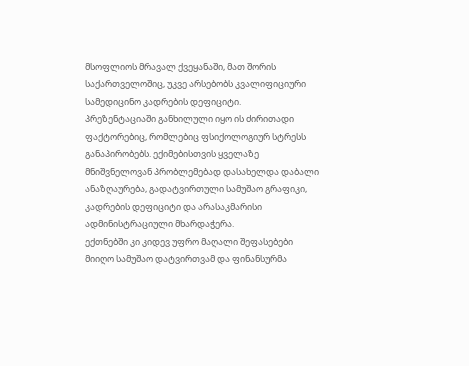მსოფლიოს მრავალ ქვეყანაში, მათ შორის საქართველოშიც, უკვე არსებობს კვალიფიციური სამედიცინო კადრების დეფიციტი.
პრეზენტაციაში განხილული იყო ის ძირითადი ფაქტორებიც, რომლებიც ფსიქოლოგიურ სტრესს განაპირობებს. ექიმებისთვის ყველაზე მნიშვნელოვან პრობლემებად დასახელდა დაბალი ანაზღაურება, გადატვირთული სამუშაო გრაფიკი, კადრების დეფიციტი და არასაკმარისი ადმინისტრაციული მხარდაჭერა.
ექთნებში კი კიდევ უფრო მაღალი შეფასებები მიიღო სამუშაო დატვირთვამ და ფინანსურმა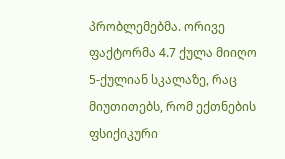პრობლემებმა. ორივე ფაქტორმა 4.7 ქულა მიიღო 5-ქულიან სკალაზე, რაც მიუთითებს, რომ ექთნების ფსიქიკური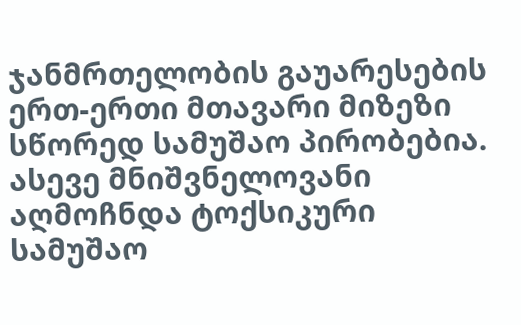ჯანმრთელობის გაუარესების ერთ-ერთი მთავარი მიზეზი სწორედ სამუშაო პირობებია. ასევე მნიშვნელოვანი აღმოჩნდა ტოქსიკური სამუშაო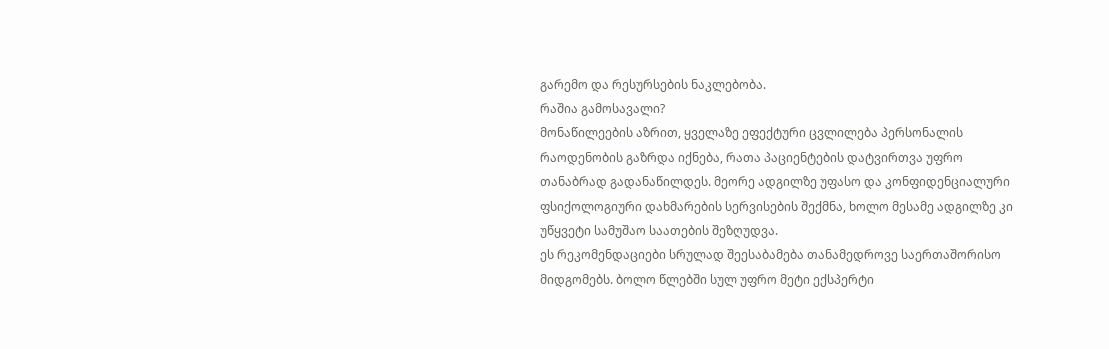გარემო და რესურსების ნაკლებობა.
რაშია გამოსავალი?
მონაწილეების აზრით, ყველაზე ეფექტური ცვლილება პერსონალის რაოდენობის გაზრდა იქნება, რათა პაციენტების დატვირთვა უფრო თანაბრად გადანაწილდეს. მეორე ადგილზე უფასო და კონფიდენციალური ფსიქოლოგიური დახმარების სერვისების შექმნა, ხოლო მესამე ადგილზე კი უწყვეტი სამუშაო საათების შეზღუდვა.
ეს რეკომენდაციები სრულად შეესაბამება თანამედროვე საერთაშორისო მიდგომებს. ბოლო წლებში სულ უფრო მეტი ექსპერტი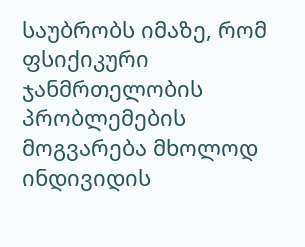საუბრობს იმაზე, რომ ფსიქიკური ჯანმრთელობის პრობლემების მოგვარება მხოლოდ ინდივიდის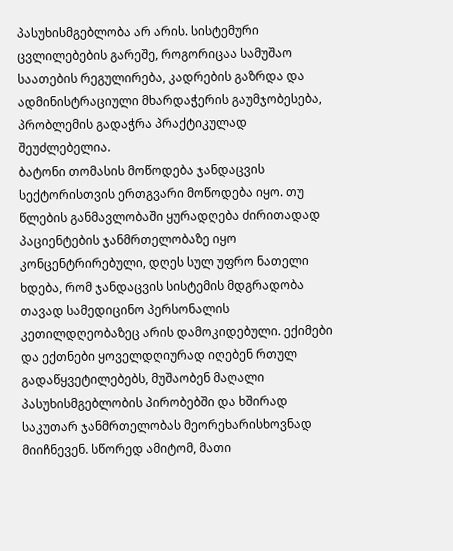პასუხისმგებლობა არ არის. სისტემური ცვლილებების გარეშე, როგორიცაა სამუშაო საათების რეგულირება, კადრების გაზრდა და ადმინისტრაციული მხარდაჭერის გაუმჯობესება, პრობლემის გადაჭრა პრაქტიკულად შეუძლებელია.
ბატონი თომასის მოწოდება ჯანდაცვის სექტორისთვის ერთგვარი მოწოდება იყო. თუ წლების განმავლობაში ყურადღება ძირითადად პაციენტების ჯანმრთელობაზე იყო კონცენტრირებული, დღეს სულ უფრო ნათელი ხდება, რომ ჯანდაცვის სისტემის მდგრადობა თავად სამედიცინო პერსონალის კეთილდღეობაზეც არის დამოკიდებული. ექიმები და ექთნები ყოველდღიურად იღებენ რთულ გადაწყვეტილებებს, მუშაობენ მაღალი პასუხისმგებლობის პირობებში და ხშირად საკუთარ ჯანმრთელობას მეორეხარისხოვნად მიიჩნევენ. სწორედ ამიტომ, მათი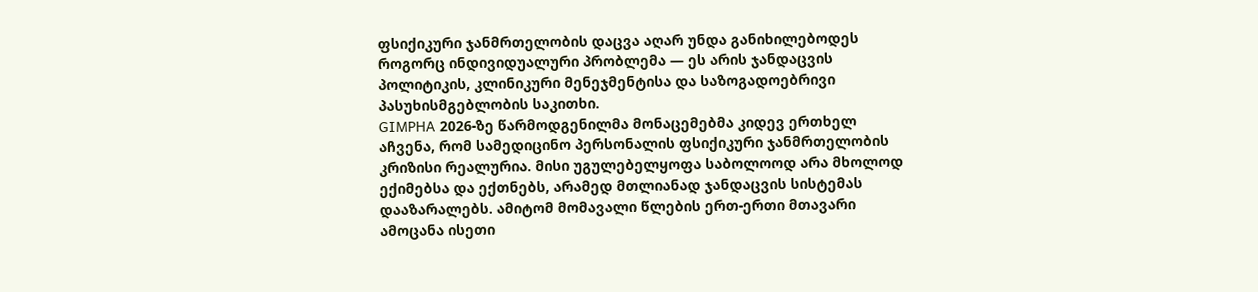ფსიქიკური ჯანმრთელობის დაცვა აღარ უნდა განიხილებოდეს როგორც ინდივიდუალური პრობლემა — ეს არის ჯანდაცვის პოლიტიკის, კლინიკური მენეჯმენტისა და საზოგადოებრივი პასუხისმგებლობის საკითხი.
GIMPHA 2026-ზე წარმოდგენილმა მონაცემებმა კიდევ ერთხელ აჩვენა, რომ სამედიცინო პერსონალის ფსიქიკური ჯანმრთელობის კრიზისი რეალურია. მისი უგულებელყოფა საბოლოოდ არა მხოლოდ ექიმებსა და ექთნებს, არამედ მთლიანად ჯანდაცვის სისტემას დააზარალებს. ამიტომ მომავალი წლების ერთ-ერთი მთავარი ამოცანა ისეთი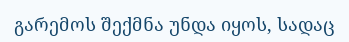გარემოს შექმნა უნდა იყოს, სადაც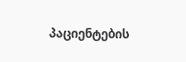პაციენტების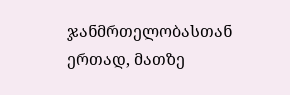ჯანმრთელობასთან ერთად, მათზე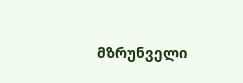მზრუნველი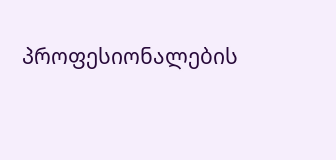პროფესიონალების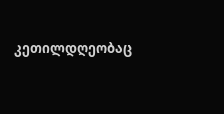კეთილდღეობაც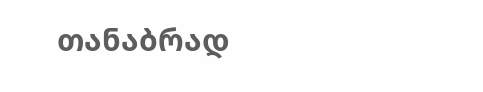თანაბრად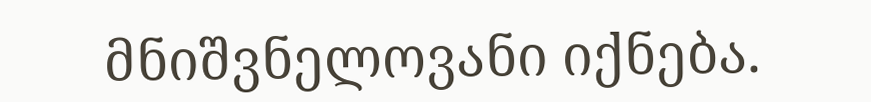მნიშვნელოვანი იქნება.